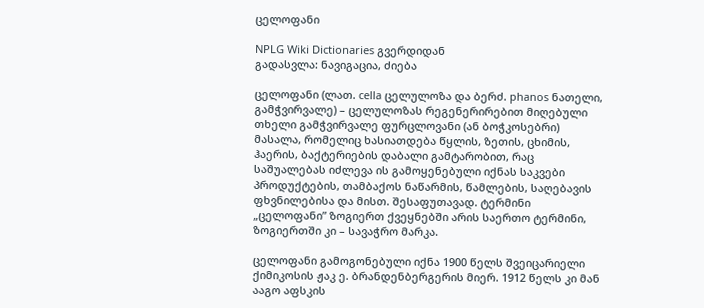ცელოფანი

NPLG Wiki Dictionaries გვერდიდან
გადასვლა: ნავიგაცია, ძიება

ცელოფანი (ლათ. cella ცელულოზა და ბერძ. phanos ნათელი, გამჭვირვალე) – ცელულოზას რეგენერირებით მიღებული თხელი გამჭვირვალე ფურცლოვანი (ან ბოჭკოსებრი) მასალა, რომელიც ხასიათდება წყლის, ზეთის, ცხიმის, ჰაერის, ბაქტერიების დაბალი გამტარობით, რაც საშუალებას იძლევა ის გამოყენებული იქნას საკვები პროდუქტების, თამბაქოს ნაწარმის, წამლების, საღებავის ფხვნილებისა და მისთ. შესაფუთავად. ტერმინი „ცელოფანი” ზოგიერთ ქვეყნებში არის საერთო ტერმინი, ზოგიერთში კი – სავაჭრო მარკა.

ცელოფანი გამოგონებული იქნა 1900 წელს შვეიცარიელი ქიმიკოსის ჟაკ ე. ბრანდენბერგერის მიერ. 1912 წელს კი მან ააგო აფსკის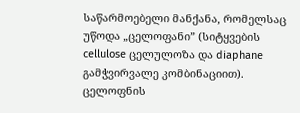საწარმოებელი მანქანა, რომელსაც უწოდა „ცელოფანი” (სიტყვების cellulose ცელულოზა და diaphane გამჭვირვალე კომბინაციით). ცელოფნის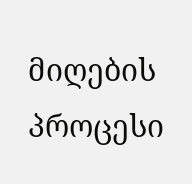მიღების პროცესი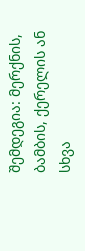შემდეგია: მერქნის, ბამბის, ქერელის ან სხვა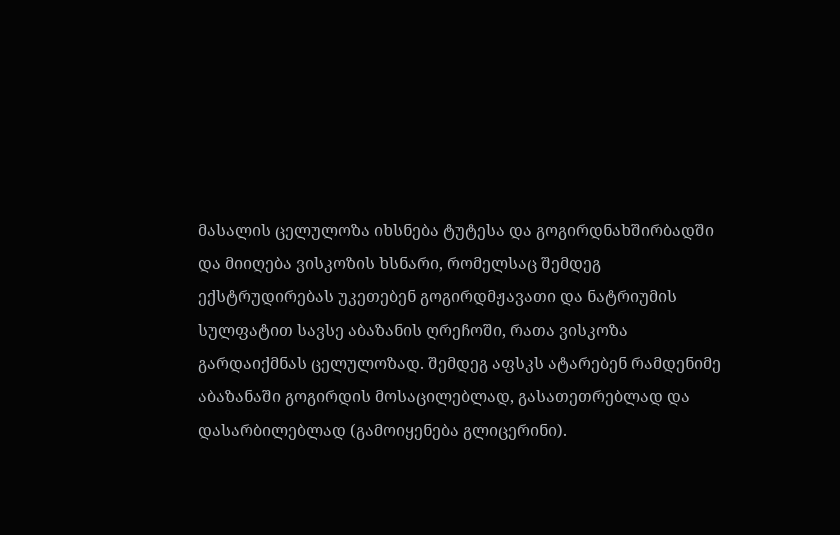მასალის ცელულოზა იხსნება ტუტესა და გოგირდნახშირბადში და მიიღება ვისკოზის ხსნარი, რომელსაც შემდეგ ექსტრუდირებას უკეთებენ გოგირდმჟავათი და ნატრიუმის სულფატით სავსე აბაზანის ღრეჩოში, რათა ვისკოზა გარდაიქმნას ცელულოზად. შემდეგ აფსკს ატარებენ რამდენიმე აბაზანაში გოგირდის მოსაცილებლად, გასათეთრებლად და დასარბილებლად (გამოიყენება გლიცერინი).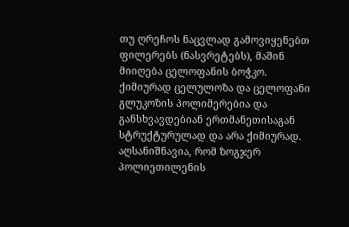თუ ღრეჩოს ნაცვლად გამოვიყენებთ ფილერებს (ნასვრეტებს), მაშინ მიიღება ცელოფანის ბოჭკო. ქიმიურად ცელულოზა და ცელოფანი გლუკოზის პოლიმერებია და განსხვავდებიან ერთმანეთისაგან სტრუქტურულად და არა ქიმიურად. აღსანიშნავია, რომ ზოგჯერ პოლიეთილენის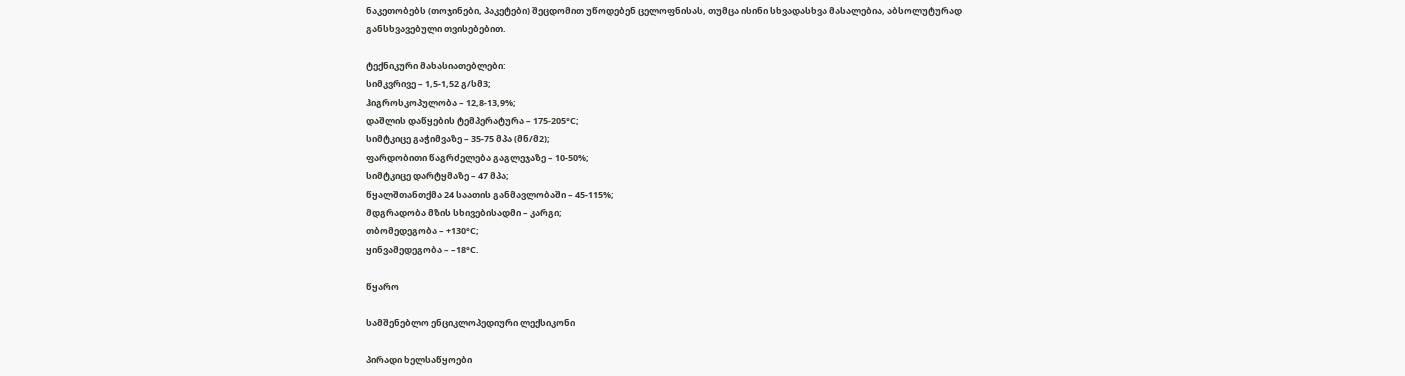ნაკეთობებს (თოჯინები, პაკეტები) შეცდომით უწოდებენ ცელოფნისას, თუმცა ისინი სხვადასხვა მასალებია, აბსოლუტურად განსხვავებული თვისებებით.

ტექნიკური მახასიათებლები:
სიმკვრივე – 1,5-1,52 გ/სმ3;
ჰიგროსკოპულობა – 12,8-13,9%;
დაშლის დაწყების ტემპერატურა – 175-205°C;
სიმტკიცე გაჭიმვაზე – 35-75 მპა (მნ/მ2);
ფარდობითი წაგრძელება გაგლეჯაზე – 10-50%;
სიმტკიცე დარტყმაზე – 47 მპა;
წყალშთანთქმა 24 საათის განმავლობაში – 45-115%;
მდგრადობა მზის სხივებისადმი – კარგი;
თბომედეგობა – +130°C;
ყინვამედეგობა – –18°C.

წყარო

სამშენებლო ენციკლოპედიური ლექსიკონი

პირადი ხელსაწყოები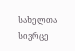სახელთა სივრცე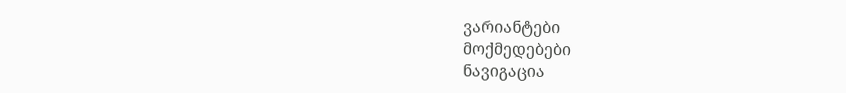ვარიანტები
მოქმედებები
ნავიგაცია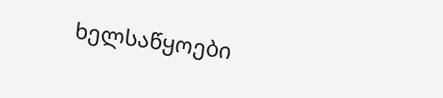ხელსაწყოები